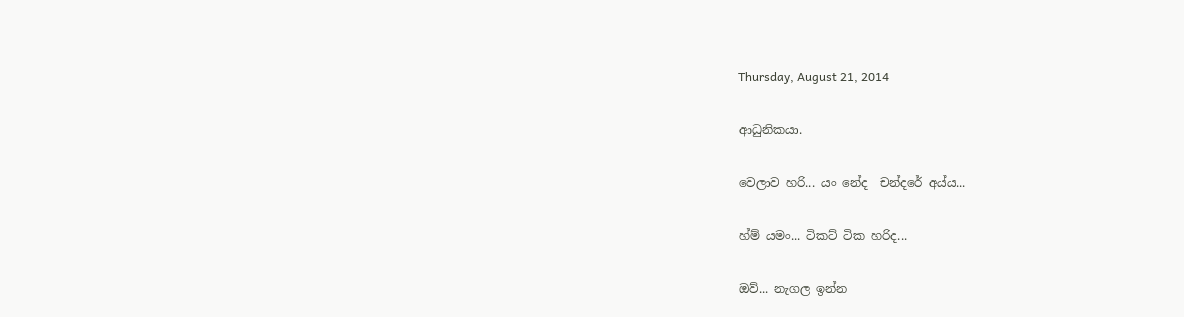Thursday, August 21, 2014

ආධුනිකයා.

වෙලාව හරි... යං නේද  චන්දරේ අය්ය...

හ්ම් යමං... ටිකට් ටික හරිද...

ඔව්... නැගල ඉන්න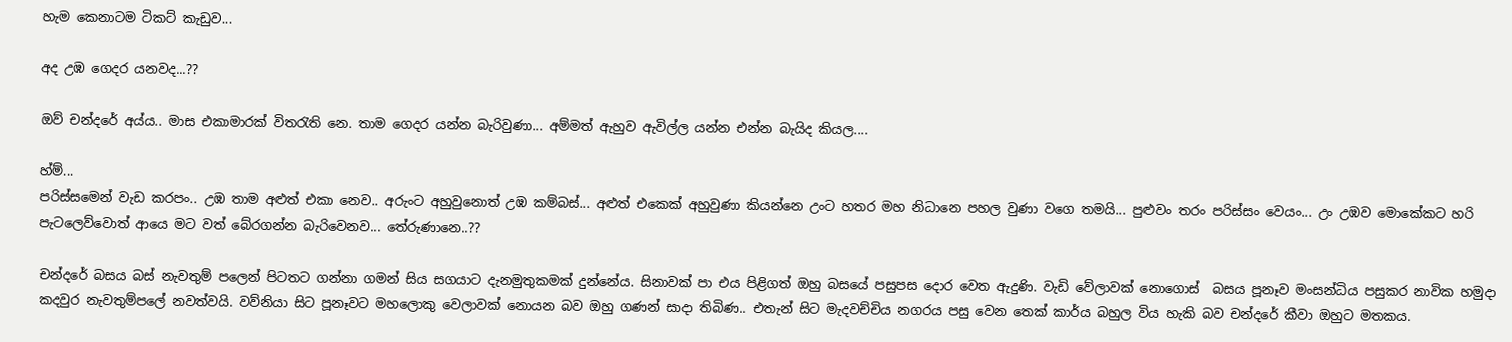හැම කෙනාටම ටිකට් කැඩුව...

අද උඹ ගෙදර යනවද...??

ඔව් චන්දරේ අය්ය.. මාස එකාමාරක් විතරැති නෙ. තාම ගෙදර යන්න බැරිවුණා... අම්මත් ඇහුව ඇවිල්ල යන්න එන්න බැයිද කියල....

හ්ම්...
පරිස්සමෙන් වැඩ කරපං.. උඹ තාම අළුත් එකා නෙව.. අරුංට අහුවුනොත් උඹ කම්බස්... අළුත් එකෙක් අහුවුණා කියන්නෙ උංට හතර මහ නිධානෙ පහල වුණා වගෙ තමයි... පුළුවං තරං පරිස්සං වෙයං... උං උඹව මොකේකට හරි පැටලෙව්වොත් ආයෙ මට වත් බේරගන්න බැරිවෙනව... තේරුණානෙ..??

චන්දරේ බසය බස් නැවතුම් පලෙන් පිටතට ගන්නා ගමන් සිය සගයාට දැනමුතුකමක් දුන්නේය. සිනාවක් පා එය පිළිගත් ඔහු බසයේ පසුපස දොර වෙත ඇදුණි. වැඩි වේලාවක් නොගොස්  බසය පූනෑව මංසන්ධිය පසුකර නාවික හමුදා කදවුර නැවතුම්පලේ නවත්වයි. වව්නියා සිට පූනෑවට මහලොකු වෙලාවක් නොයන බව ඔහු ගණන් සාදා තිබිණ.. එතැන් සිට මැදවච්චිය නගරය පසු වෙන තෙක් කාර්ය බහුල විය හැකි බව චන්දරේ කීවා ඔහුට මතකය.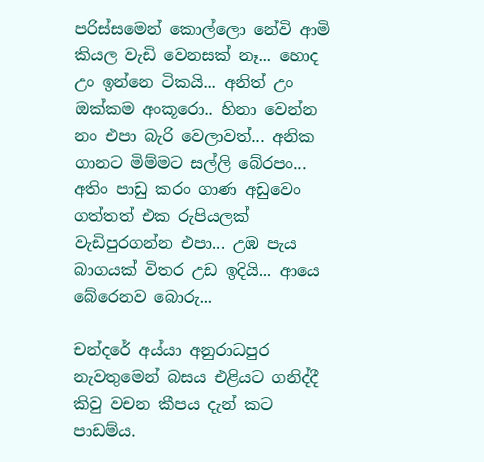පරිස්සමෙන් කොල්ලො නේවි ආමි කියල වැඩි වෙනසක් නෑ... හොද උං ඉන්නෙ ටිකයි... අනිත් උං ඔක්කම අංකූරො.. හිනා වෙන්න නං එපා බැරි වෙලාවත්... අනික ගානට මිම්මට සල්ලි බේරපං... අතිං පාඩු කරං ගාණ අඩුවෙං ගත්තත් එක රුපියලක් වැඩිපුරගන්න එපා... උඹ පැය බාගයක් විතර උඩ ඉදියි... ආයෙ බේරෙනව බොරු...

චන්දරේ අය්යා අනුරාධපුර නැවතුමෙන් බසය එළියට ගනිද්දී කිවු වචන කීපය දැන් කට පාඩම්ය.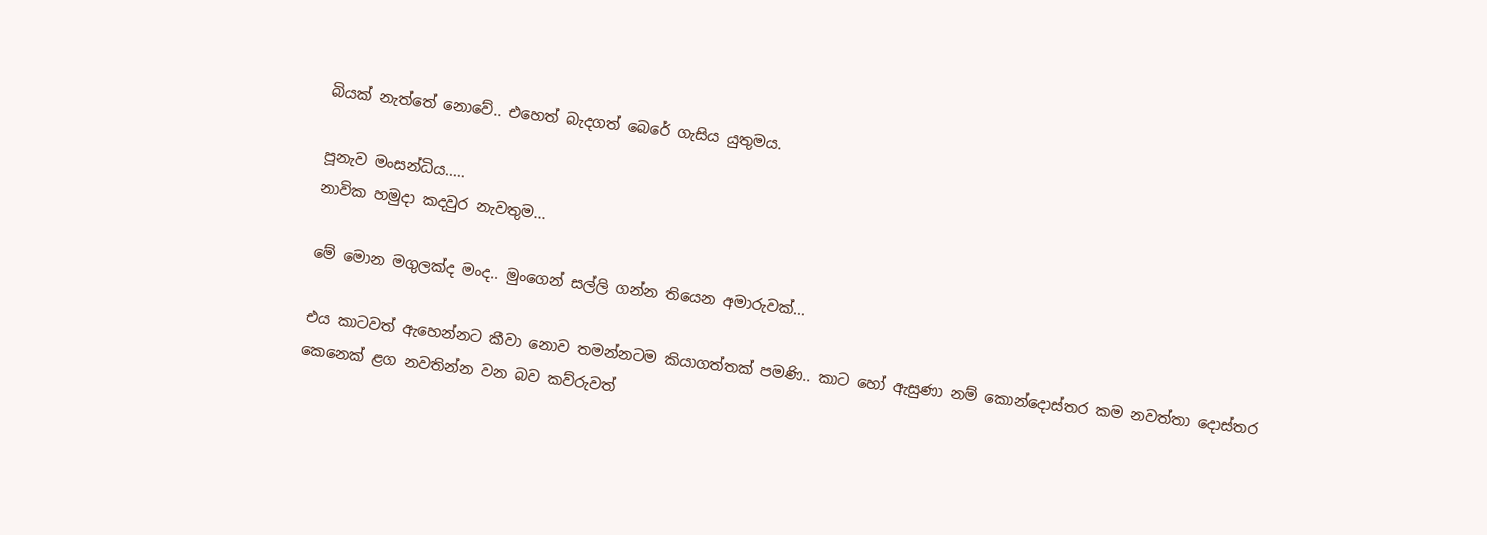බියක් නැත්තේ නොවේ.. එහෙත් බැදගත් බෙරේ ගැසිය යුතුමය.

පූනැව මංසන්ධිය.....
නාවික හමුදා කදවුර නැවතුම...

මේ මොන මගුලක්ද මංද.. මුංගෙන් සල්ලි ගන්න තියෙන අමාරුවක්...

එය කාටවත් ඇහෙන්නට කීවා නොව තමන්නටම කියාගත්තක් පමණි.. කාට හෝ ඇසුණා නම් කොන්දොස්තර කම නවත්තා දොස්තර කෙනෙක් ළග නවතින්න වන බව කව්රුවත්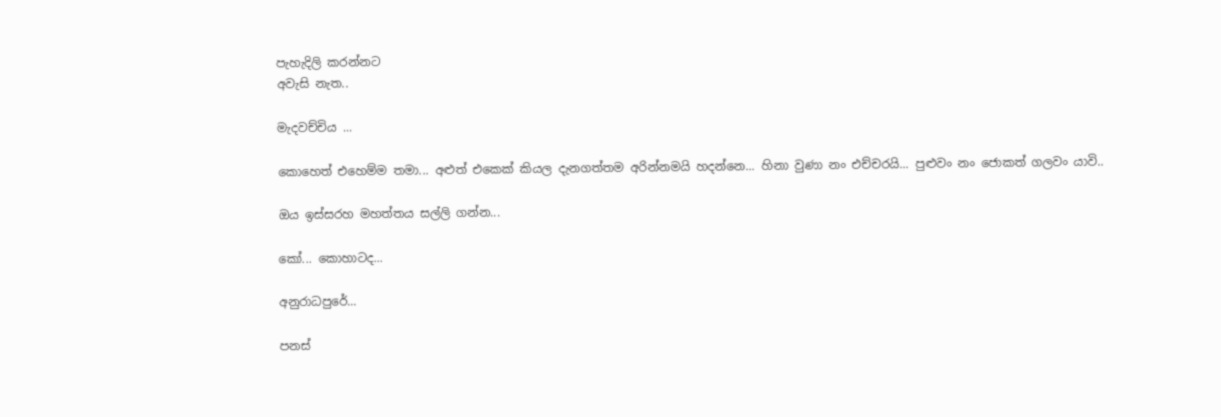පැහැදිලි කරන්නට
අවැසි නැත..

මැදවච්චිය ...

කොහෙත් එහෙම්ම තමා... අළුත් එකෙක් කියල දැනගත්තම අරින්නමයි හදන්නෙ... හිනා වුණා නං එච්චරයි... පුළුවං නං ජොකත් ගලවං යාවි..

ඔය ඉස්සරහ මහත්තය සල්ලි ගන්න...

කෝ... කොහාටද...

අනුරාධපුරේ...

පනස්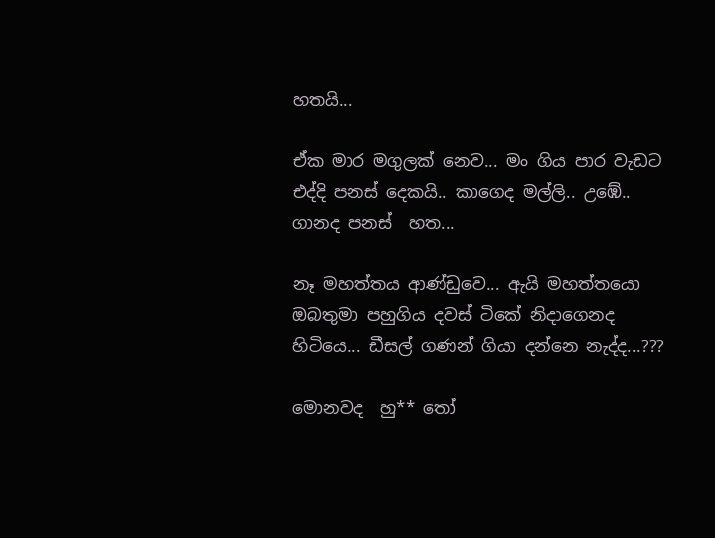හතයි...

ඒක මාර මගුලක් නෙව... මං ගිය පාර වැඩට එද්දි පනස් දෙකයි.. කාගෙද මල්ලි.. උඹේ.. ගානද පනස්  හත...

නෑ මහත්තය ආණ්ඩුවෙ... ඇයි මහත්තයො ඔබතුමා පහුගිය දවස් ටිකේ නිදාගෙනද හිටියෙ... ඩීසල් ගණන් ගියා දන්නෙ නැද්ද...???

මොනවද  හු** තෝ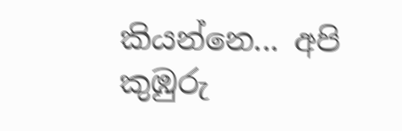කියන්නෙ... අපි කුඹුරු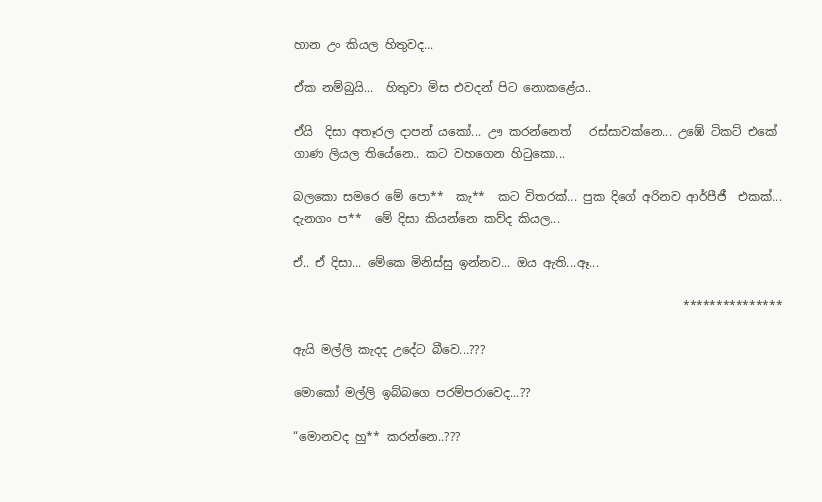හාන උං කියල හිතුවද...

ඒක නම්බුයි...  හිතුවා මිස එවදන් පිට නොකළේය..

ඒයි  දිසා අතෑරල දාපන් යකෝ... ඌ කරන්නෙත්   රස්සාවක්නෙ... උඹේ ටිකට් එකේ ගාණ ලියල තියේනෙ.. කට වහගෙන හිටුකො...

බලකො සමරෙ මේ පො**  කැ**  කට විතරක්... පුක දිගේ අරිනව ආර්පීජී  එකක්... දැනගං ප**  මේ දිසා කියන්නෙ කව්ද කියල...

ඒ.. ඒ දිසා... මේකෙ මිනිස්සු ඉන්නව... ඔය ඇති...ඈ...

                                                                 ***************

ඇයි මල්ලි කැදද උදේට බීවෙ...???

මොකෝ මල්ලි ඉබ්බගෙ පරම්පරාවෙද...??

“මොනවද හු** කරන්නෙ..???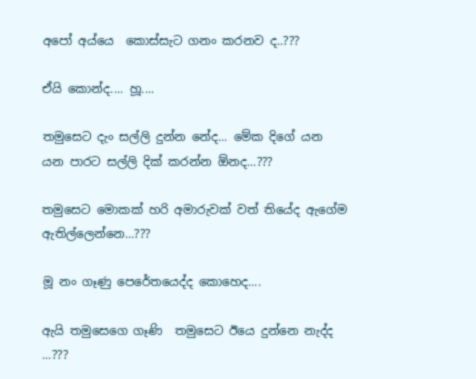අපෝ අය්යෙ  කොස්සැට ගනං කරනව ද..???

ඒයි කොන්ද.... හූ....

තමුසෙට දැං සල්ලි දුන්න නේද... මේක දිගේ යන යන පාරට සල්ලි දික් කරන්න ඕනද...???

තමුසෙට මොකක් හරි අමාරුවක් වත් තියේද ඇගේම ඇතිල්ලෙන්නෙ...???

මූ නං ගෑණු පෙරේතයෙද්ද කොහෙද....

ඇයි තමුසෙගෙ ගෑණි  තමුසෙට ඊයෙ දුන්නෙ නැද්ද ...???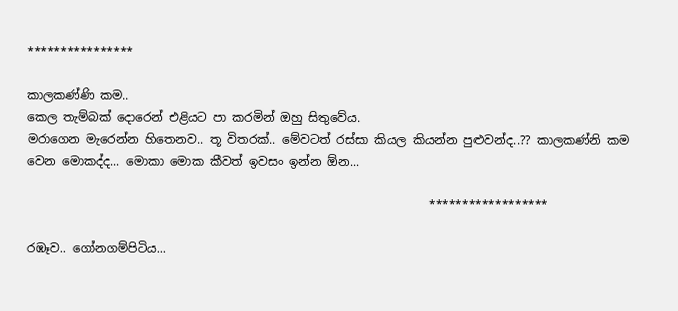****************

කාලකණ්ණි කම..
කෙල තැම්බක් දොරෙන් එළියට පා කරමින් ඔහු සිතුවේය.
මරාගෙන මැරෙන්න හිතෙනව.. තූ විතරක්.. මේවටත් රස්සා කියල කියන්න පුළුවන්ද..?? කාලකණ්නි කම වෙන මොකද්ද... මොකා මොක කීවත් ඉවසං ඉන්න ඕන...

                                                                   ******************

රඹෑව.. ගෝනගම්පිටිය...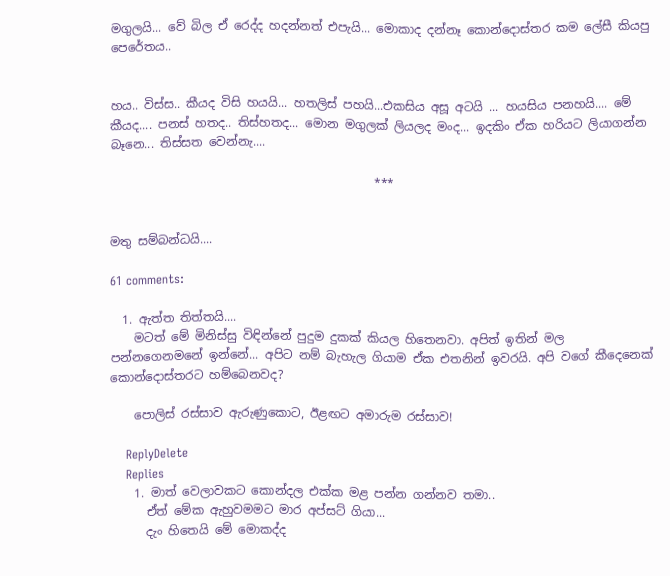මගුලයි... වේ බිල ඒ රෙද්ද හදන්නත් එපැයි... මොකාද දන්නෑ කොන්දොස්තර කම ලේසී කියපු පෙරේතය..


හය.. විස්ස.. කීයද විසි හයයි... හතලිස් පහයි...එකසිය අසූ අටයි ... හයසිය පනහයි.... මේ කීයද.... පනස් හතද.. තිස්හතද... මොන මගුලක් ලියලද මංද... ඉදකිං ඒක හරියට ලියාගන්න බෑනෙ... තිස්සත වෙන්නැ....

                                            ***


මතු සම්බන්ධයි....

61 comments:

  1. ඇත්ත තිත්තයි....
    මටත් මේ මිනිස්සු විඳින්නේ පුදුම දුකක් කියල හිතෙනවා. අපිත් ඉතින් මල පන්නගෙනමනේ ඉන්නේ... අපිට නම් බැහැල ගියාම ඒක එතනින් ඉවරයි. අපි වගේ කීදෙනෙක් කොන්දොස්තරට හම්බෙනවද?

    පොලිස් රස්සාව ඇරුණුකොට, ඊළඟට අමාරුම රස්සාව!

    ReplyDelete
    Replies
    1. මාත් වෙලාවකට කොන්දල එක්ක මළ පන්න ගන්නව තමා..
      ඒත් මේක ඇහුවමමට මාර අප්සට් ගියා...
      දැං හිතෙයි මේ මොකද්ද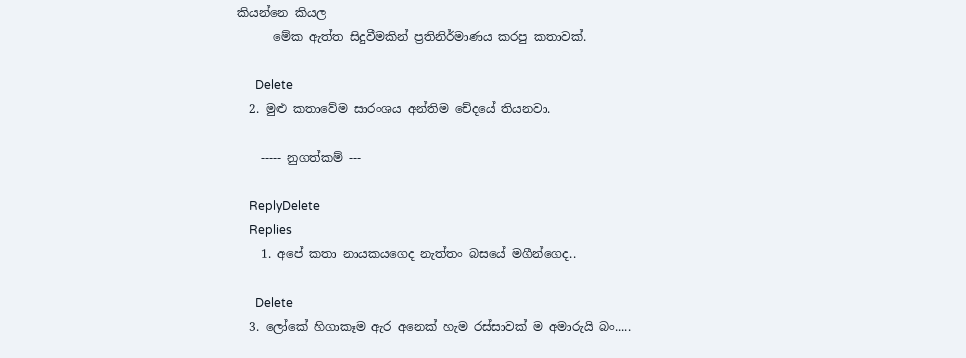කියන්නෙ කියල
      මේක ඇත්ත සිදුවීමකින් ප්‍රතිනිර්මාණය කරපු කතාවක්.

      Delete
  2. මුළු කතාවේම සාරංශය අන්තිම චේදයේ තියනවා.

    ----- නුගත්කම් ---

    ReplyDelete
    Replies
    1. අපේ කතා නායකයගෙද නැත්තං බසයේ මගීන්ගෙද..

      Delete
  3. ලෝකේ හිගාකෑම ඇර අනෙක් හැම රස්සාවක් ම අමාරුයි බං.....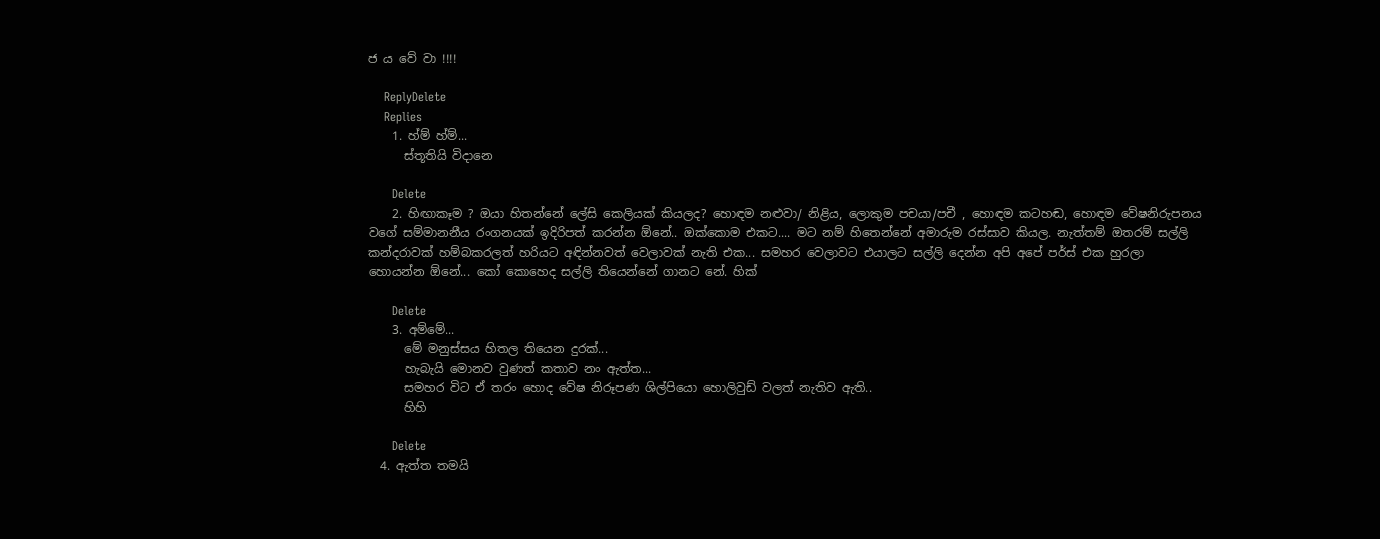ජ ය වේ වා !!!!

    ReplyDelete
    Replies
    1. හ්ම් හ්ම්...
      ස්තූතියි විදානෙ

      Delete
    2. හිඟාකෑම ? ඔයා හිතන්නේ ලේසි කෙලියක් කියලද? හොඳම නළුවා/ නිළිය, ලොකුම පචයා/පචී , හොඳම කටහඬ, හොඳම වේෂනිරුපනය වගේ සම්මානනීය රංගනයක් ඉදිරිපත් කරන්න ඕනේ.. ඔක්කොම එකට.... මට නම් හිතෙන්නේ අමාරුම රස්සාව කියල. නැත්තම් ඔතරම් සල්ලි කන්දරාවක් හම්බකරලත් හරියට අඳින්නවත් වෙලාවක් නැති එක... සමහර වෙලාවට එයාලට සල්ලි දෙන්න අපි අපේ පර්ස් එක හුරලා හොයන්න ඕනේ... කෝ කොහෙද සල්ලි තියෙන්නේ ගානට නේ. හික්

      Delete
    3. අම්මේ...
      මේ මනුස්සය හිතල තියෙන දුරක්...
      හැබැයි මොනව වුණත් කතාව නං ඇත්ත...
      සමහර විට ඒ තරං හොද වේෂ නිරූපණ ශිල්පියො හොලිවුඩ් වලත් නැතිව ඇති..
      හිහි

      Delete
  4. ඇත්ත තමයි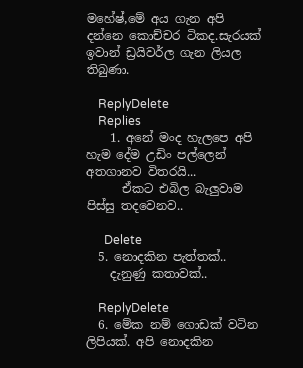මහේෂ්,මේ අය ගැන අපි දන්නෙ කොච්චර ටිකද.සැරයක් ඉවාන් ඩ්‍රයිවර්ල ගැන ලියල තිබුණා.

    ReplyDelete
    Replies
    1. අනේ මංද හැලපෙ අපි හැම දේම උඩිං පල්ලෙන් අතගානව විතරයි...
      ඒකට එබිල බැලුවාම පිස්සු තදවෙනව..

      Delete
  5. නොදකින පැත්තක්..
    දැනුණු කතාවක්..

    ReplyDelete
  6. මේක නම් ගොඩක් වටින ලිපියක්. අපි නොදකින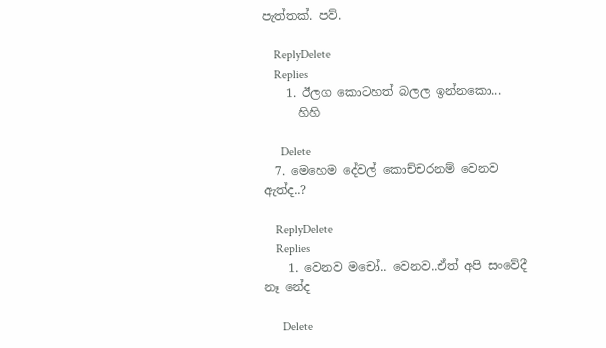පැත්තක්. පව්.

    ReplyDelete
    Replies
    1. ඊලග කොටහත් බලල ඉන්නකො...
      හිහි

      Delete
  7. මෙහෙම දේවල් කොච්චරනම් වෙනව ඇත්ද..?

    ReplyDelete
    Replies
    1. වෙනව මචෝ.. වෙනව..ඒත් අපි සංවේදී නෑ නේද

      Delete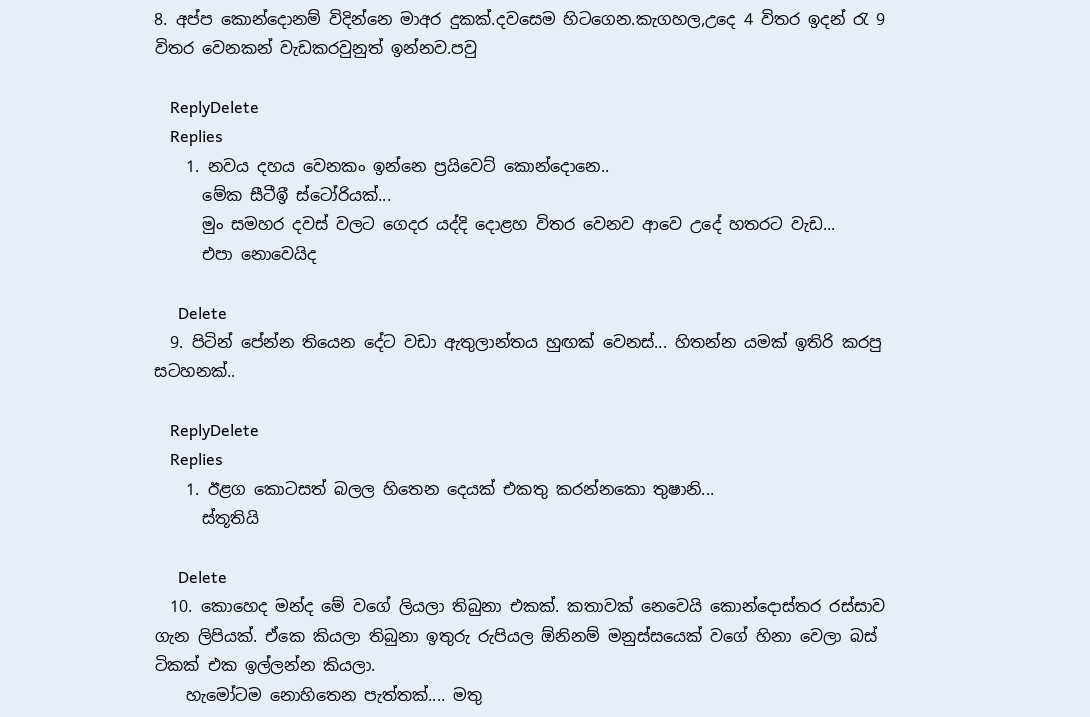8. අප්ප කොන්දොනම් විදින්නෙ මාඅර දුකක්.දවසෙම හිටගෙන.කැගහල,උදෙ 4 විතර ඉදන් රැ 9 විතර වෙනකන් වැඩකරවුනුත් ඉන්නව.පවු

    ReplyDelete
    Replies
    1. නවය දහය වෙනකං ඉන්නෙ ප්‍රයිවෙට් කොන්දොනෙ..
      මේක සීටීඉී ස්ටෝරියක්...
      මුං සමහර දවස් වලට ගෙදර යද්දි දොළහ විතර වෙනව ආවෙ උදේ හතරට වැඩ...
      එපා නොවෙයිද

      Delete
  9. පිටින් පේන්න තියෙන දේට වඩා ඇතුලාන්තය හුඟක් වෙනස්... හිතන්න යමක් ඉතිරි කරපු සටහනක්..

    ReplyDelete
    Replies
    1. ඊළග කොටසත් බලල හිතෙන දෙයක් එකතු කරන්නකො තුෂානි...
      ස්තූතියි

      Delete
  10. කොහෙද මන්ද මේ වගේ ලියලා තිබුනා එකක්. කතාවක් නෙවෙයි කොන්දොස්තර රස්සාව ගැන ලිපියක්. ඒකෙ කියලා තිබුනා ඉතුරු රුපියල ඕනිනම් මනුස්සයෙක් වගේ හිනා වෙලා බස් ටිකක් එක ඉල්ලන්න කියලා.
    හැමෝටම නොහිතෙන පැත්තක්.... මතු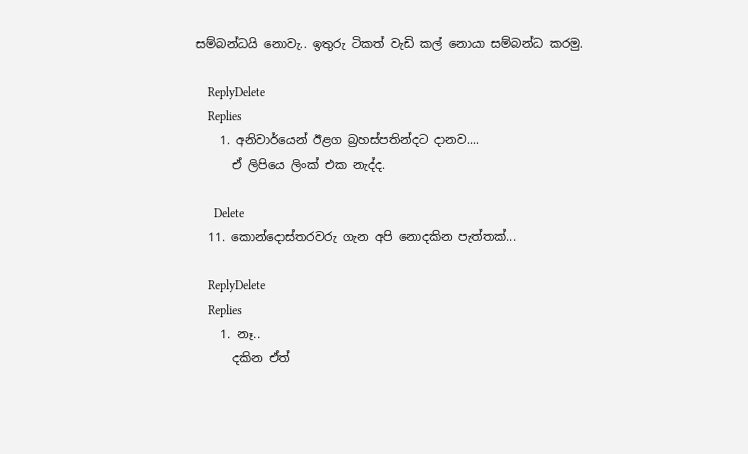සම්බන්ධයි නොවැ.. ඉතුරු ටිකත් වැඩි කල් නොයා සම්බන්ධ කරමු.

    ReplyDelete
    Replies
    1. අනිවාර්යෙන් ඊළග බ්‍රහස්පතින්දට දානව....
      ඒ ලිපියෙ ලිංක් එක නැද්ද.

      Delete
  11. කොන්දොස්තරවරු ගැන අපි නොදකින පැත්තක්...

    ReplyDelete
    Replies
    1. නෑ..
      දකින ඒත්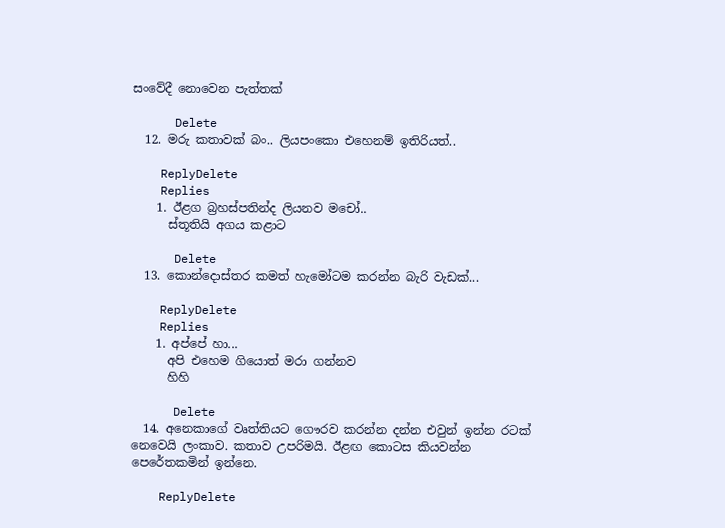සංවේදී නොවෙන පැත්තක්

      Delete
  12. මරු කතාවක් බං.. ලියපංකො එහෙනම් ඉතිරියත්..

    ReplyDelete
    Replies
    1. ඊළග බ්‍රහස්පතින්ද ලියනව මචෝ..
      ස්තූතියි අගය කළාට

      Delete
  13. කොන්දොස්තර කමත් හැමෝටම කරන්න බැරි වැඩක්...

    ReplyDelete
    Replies
    1. අප්පේ හා...
      අපි එහෙම ගියොත් මරා ගන්නව
      හිහි

      Delete
  14. අනෙකාගේ වෘත්තියට ගෞරව කරන්න දන්න එවුන් ඉන්න රටක් නෙවෙයි ලංකාව. කතාව උපරිමයි. ඊළඟ කොටස කියවන්න පෙරේතකමින් ඉන්නෙ.

    ReplyDelete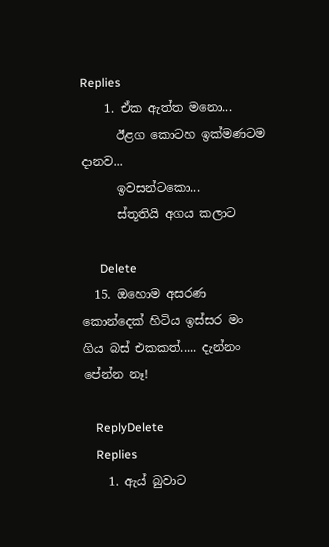Replies
    1. ඒක ඇත්ත මනො...
      ඊළග කොටහ ඉක්මණටම දානව...
      ඉවසන්ටකො...
      ස්තූතියි අගය කලාට

      Delete
  15. ඔහොම අසරණ කොන්දෙක් හිටිය ඉස්සර මං ගිය බස් එකකත්..... දැන්නං පේන්න නෑ!

    ReplyDelete
    Replies
    1. ඇය් බුවාට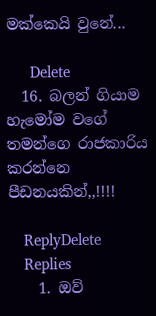මක්කෙයි වුනේ...

      Delete
  16. බලන් ගියාම හැමෝම වගේ තමන්ගෙ රාජකාරිය කරන්නෙ පීඩනයකින්,,!!!!

    ReplyDelete
    Replies
    1. ඔව්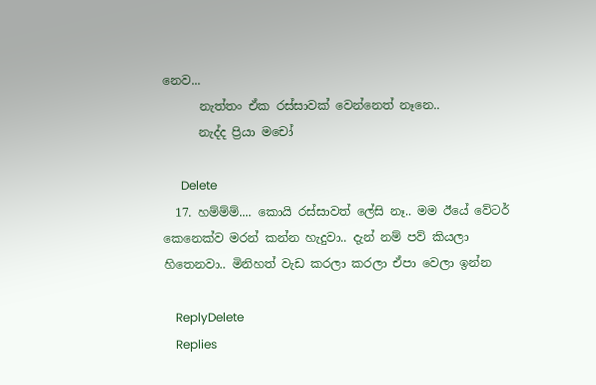නෙව...
      නැත්තං ඒක රස්සාවක් වෙන්නෙත් නෑනෙ..
      නැද්ද ප්‍රියා මචෝ

      Delete
  17. හම්ම්ම්.... කොයි රස්සාවත් ලේසි නෑ.. මම ඊයේ වේටර් කෙනෙක්ව මරන් කන්න හැදුවා.. දැන් නම් පව් කියලා හිතෙනවා.. මිනිහත් වැඩ කරලා කරලා ඒපා වෙලා ඉන්න

    ReplyDelete
    Replies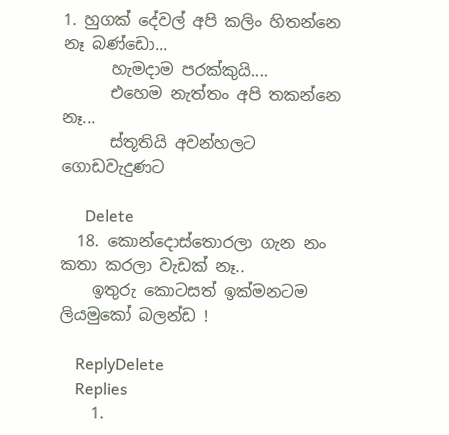1. හුගක් දේවල් අපි කලිං හිතන්නෙ නෑ බණ්ඩො...
      හැමදාම පරක්කුයි....
      එහෙම නැත්තං අපි තකන්නෙ නෑ...
      ස්තූතියි අවන්හලට ගොඩවැදුණට

      Delete
  18. කොන්දොස්තොරලා ගැන නං කතා කරලා වැඩක් නෑ..
    ඉතුරු කොටසත් ඉක්මනටම ලියමුකෝ බලන්ඩ !

    ReplyDelete
    Replies
    1.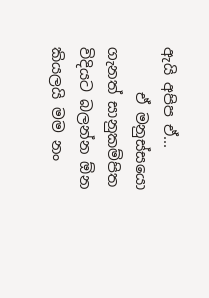ඇයි අපිප ඒ...
      ඒ මනුස්සයො ගැනත් සානුකම්පිත විදියට බලන්න ඕන කියලයි මම නං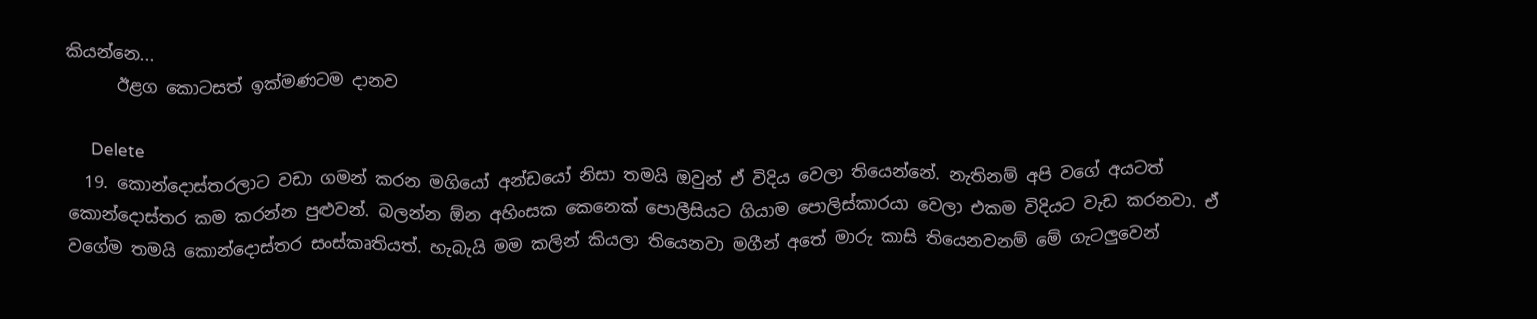කියන්නෙ...
      ඊළග කොටසත් ඉක්මණටම දානව

      Delete
  19. කොන්දොස්තරලාට වඩා ගමන් කරන මගියෝ අන්ඩයෝ නිසා තමයි ඔවුන් ඒ විදිය වෙලා තියෙන්නේ. නැතිනම් අපි වගේ අයටත් කොන්දොස්තර කම කරන්න පුළුවන්. බලන්න ඕන අහිංසක කෙනෙක් පොලීසියට ගියාම පොලිස්කාරයා වෙලා එකම විදියට වැඩ කරනවා. ඒ වගේම තමයි කොන්දොස්තර සංස්කෘතියත්. හැබැයි මම කලින් කියලා තියෙනවා මගීන් අතේ මාරු කාසි තියෙනවනම් මේ ගැටලුවෙන්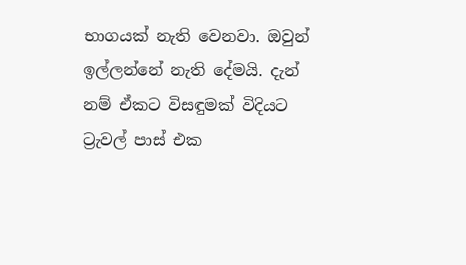භාගයක් නැති වෙනවා. ඔවුන් ඉල්ලන්නේ නැති දේමයි. දැන් නම් ඒකට විසඳුමක් විදියට ට්‍රැවල් පාස් එක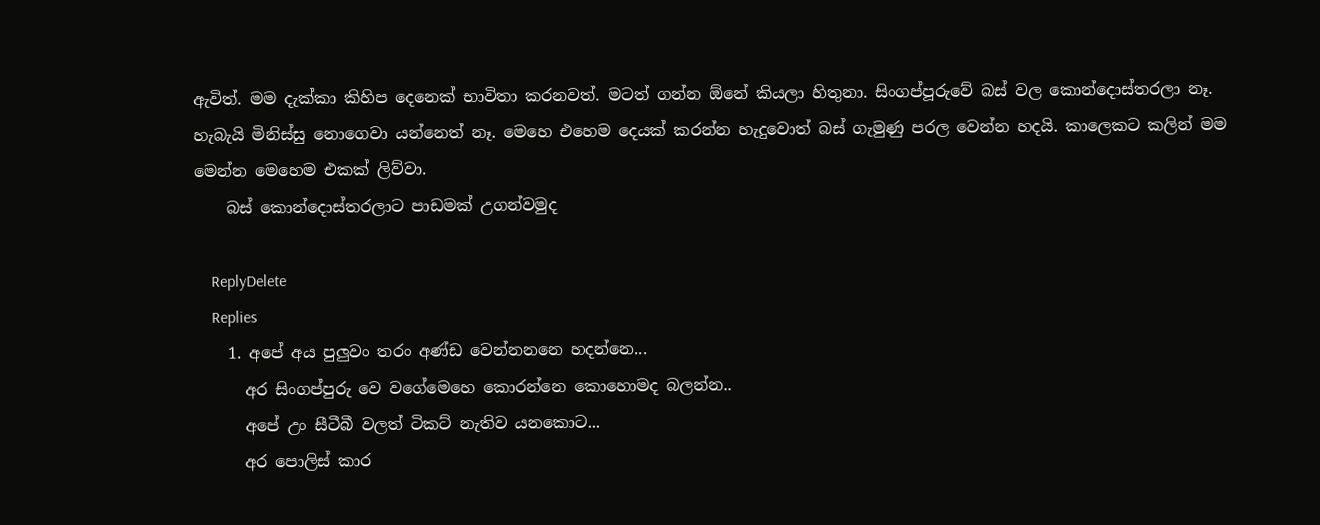ඇවිත්. මම දැක්කා කිහිප දෙනෙක් භාවිතා කරනවත්. මටත් ගන්න ඕනේ කියලා හිතුනා. සිංගප්පූරුවේ බස් වල කොන්දොස්තරලා නෑ. හැබැයි මිනිස්සු නොගෙවා යන්නෙත් නෑ. මෙහෙ එහෙම දෙයක් කරන්න හැදුවොත් බස් ගැමුණු පරල වෙන්න හදයි. කාලෙකට කලින් මම මෙන්න මෙහෙම එකක් ලිව්වා.
    බස් කොන්දොස්තරලාට පාඩමක් උගන්වමුද

    ReplyDelete
    Replies
    1. අපේ අය පුලුවං තරං අණ්ඩ වෙන්නනනෙ හදන්නෙ...
      අර සිංගප්පුරු වෙ වගේමෙහෙ කොරන්නෙ කොහොමද බලන්න..
      අපේ උං සීටීබී වලත් ටිකට් නැතිව යනකොට...
      අර පොලිස් කාර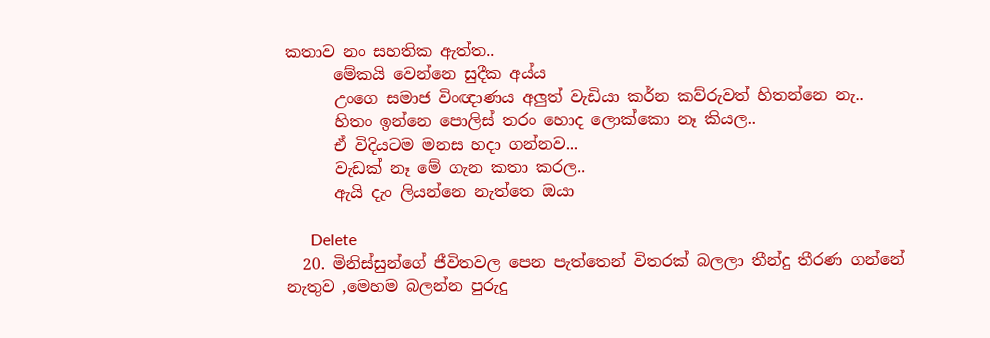කතාව නං සහතික ඇත්ත..
      මේකයි වෙන්නෙ සුදීක අය්ය
      උංගෙ සමාජ විංඥාණය අලුත් වැඩියා කර්න කව්රුවත් හිතන්නෙ නැ..
      හිතං ඉන්නෙ පොලිස් තරං හොද ලොක්කො නෑ කියල..
      ඒ විදියටම මනස හදා ගන්නව...
      වැඩක් නෑ මේ ගැන කතා කරල..
      ඇයි දැං ලියන්නෙ නැත්තෙ ඔයා

      Delete
  20. මිනිස්සුන්ගේ ජීවිතවල පෙන පැත්තෙන් විතරක් බලලා තීන්දු තීරණ ගන්නේ නැතුව ,මෙහම බලන්න පුරුදු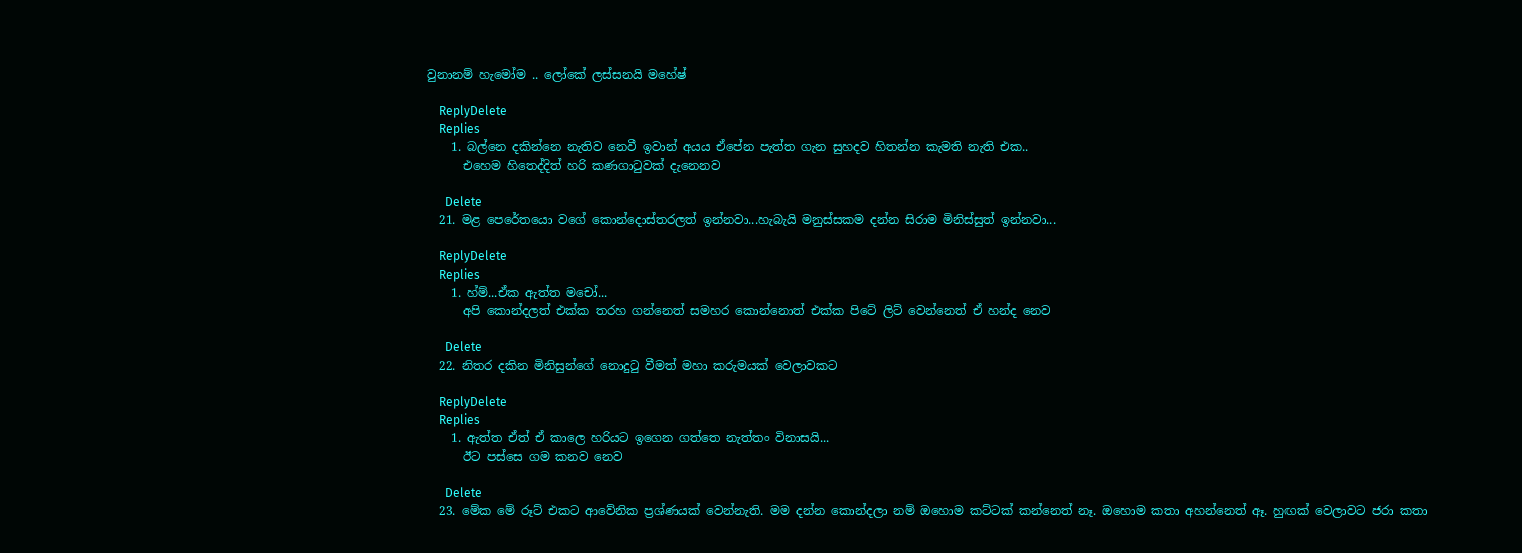වුනානම් හැමෝම .. ලෝකේ ලස්සනයි මහේෂ්

    ReplyDelete
    Replies
    1. බල්නෙ දකින්නෙ නැතිව නෙවී ඉවාන් අයය ඒපේන පැත්ත ගැන සුහදව හිතන්න කැමති නැති එක..
      එහෙම හිතෙද්දිත් හරි කණගාටුවක් දැනෙනව

      Delete
  21. මළ පෙරේතයො වගේ කොන්දොස්තරලත් ඉන්නවා...හැබැයි මනුස්සකම දන්න සිරාම මිනිස්සුත් ඉන්නවා...

    ReplyDelete
    Replies
    1. හ්ම්...ඒක ඇත්ත මචෝ...
      අපි කොන්දලත් එක්ක තරහ ගන්නෙත් සමහර කොන්නොත් එක්ක පිටේ ලිට් වෙන්නෙත් ඒ හන්ද නෙව

      Delete
  22. නිතර දකින මිනිසුන්ගේ නොදුටු වීමත් මහා කරුමයක් වෙලාවකට

    ReplyDelete
    Replies
    1. ඇත්ත ඒත් ඒ කාලෙ හරියට ඉගෙන ගත්තෙ නැත්තං විනාසයි...
      ඊට පස්සෙ ගම කනව නෙව

      Delete
  23. මේක මේ රූට් එකට ආවේනික ප්‍රශ්ණයක් වෙන්නැති. මම දන්න කොන්දලා නම් ඔහොම කට්ටක් කන්නෙත් නෑ. ඔහොම කතා අහන්නෙත් ඈ. හුඟක් වෙලාවට ජරා කතා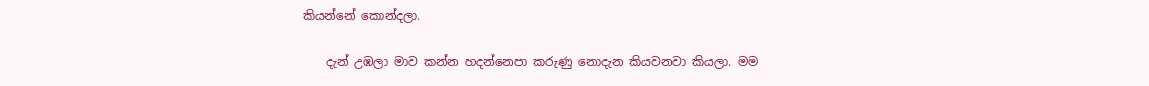කියන්නේ කොන්දලා.

    දැන් උඹලා මාව කන්න හදන්නෙපා කරුණු නොදැන කියවනවා කියලා. මම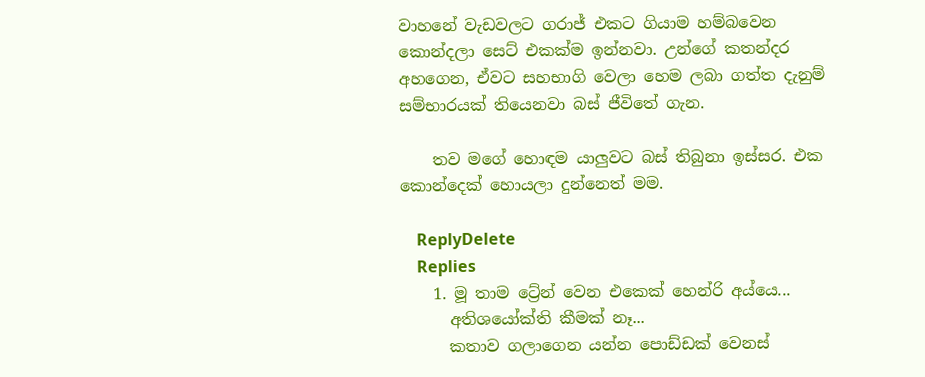වාහනේ වැඩවලට ගරාජ් එකට ගියාම හම්බවෙන කොන්දලා සෙට් එකක්ම ඉන්නවා. උන්ගේ කතන්දර අහගෙන, ඒවට සහභාගි වෙලා හෙම ලබා ගත්ත දැනුම් සම්භාරයක් තියෙනවා බස් ජීවිතේ ගැන.

    තව මගේ හොඳම යාලුවට බස් තිබුනා ඉස්සර. එක කොන්දෙක් හොයලා දුන්නෙත් මම.

    ReplyDelete
    Replies
    1. මූ තාම ට්‍රේන් වෙන එකෙක් හෙන්රි අය්යෙ...
      අතිශයෝක්ති කීමක් නෑ...
      කතාව ගලාගෙන යන්න පොඩ්ඩක් වෙනස්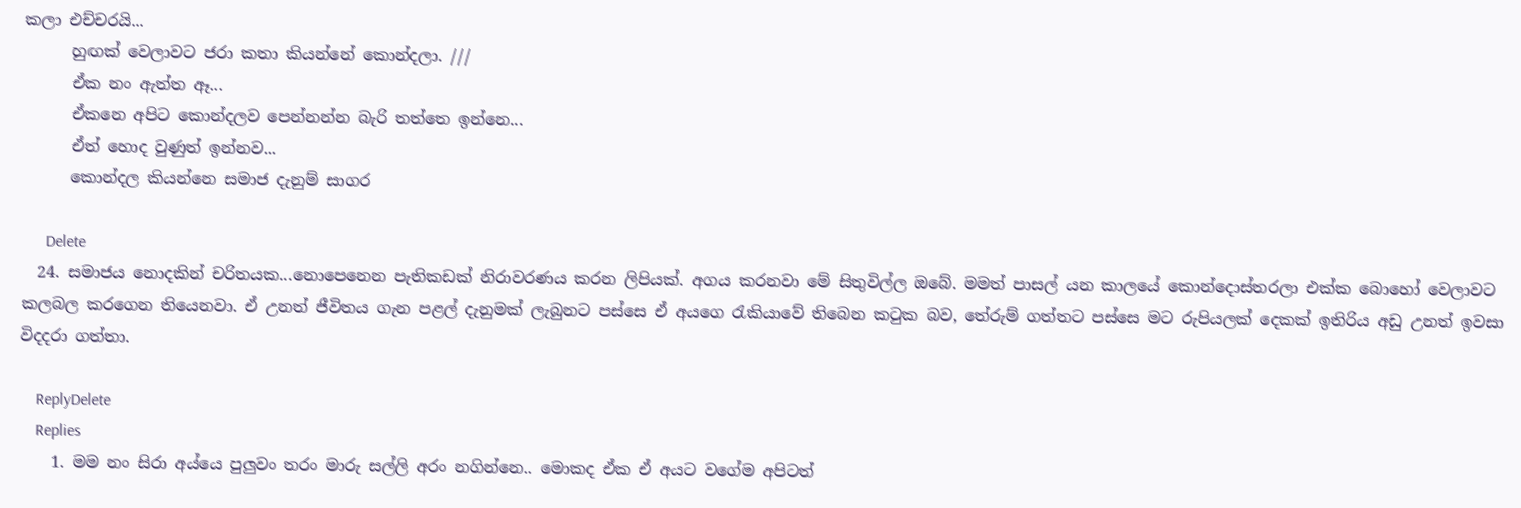කලා එච්චරයි...
      හුඟක් වෙලාවට ජරා කතා කියන්නේ කොන්දලා. ///
      ඒක නං ඇත්ත ඈ...
      ඒකනෙ අපිට කොන්දලව පෙන්නන්න බැරි තත්තෙ ඉන්නෙ...
      ඒත් හොද වුණුත් ඉන්නව...
      කොන්දල කියන්නෙ සමාජ දැනුම් සාගර

      Delete
  24. සමාජය නොදකින් චරිතයක...නොපෙනෙන පැතිකඩක් නිරාවරණය කරන ලිපියක්. අගය කරනවා මේ සිතුවිල්ල ඔබේ. මමත් පාසල් යන කාලයේ කොන්දොස්තරලා එක්ක බොහෝ වෙලාවට කලබල කරගෙන තියෙනවා. ඒ උනත් ජීවිතය ගැන පළල් දැනුමක් ලැබුනට පස්සෙ ඒ අයගෙ රැකියාවේ තිබෙන කටුක බව, තේරුම් ගත්තට පස්සෙ මට රුපියලක් දෙකක් ඉතිරිය අඩු උනත් ඉවසා විදදරා ගත්තා.

    ReplyDelete
    Replies
    1. මම නං සිරා අය්යෙ පුලුවං තරං මාරු සල්ලි අරං නගින්නෙ.. මොකද ඒක ඒ අයට වගේම අපිටත්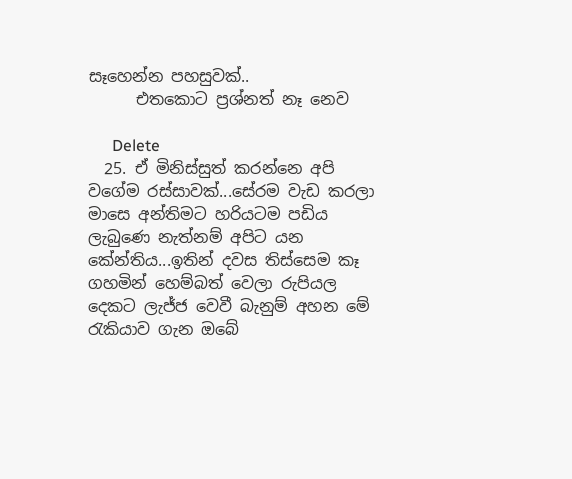සෑහෙන්න පහසුවක්..
      එතකොට ප්‍රශ්නත් නෑ නෙව

      Delete
  25. ඒ මිනිස්සුත් කරන්නෙ අපි වගේම රස්සාවක්...සේරම වැඩ කරලා මාසෙ අන්තිමට හරියටම පඩිය ලැබුණෙ නැත්නම් අපිට යන කේන්තිය...ඉතින් දවස තිස්සෙම කෑ ගහමින් හෙම්බත් වෙලා රුපියල දෙකට ලැජ්ජ වෙවී බැනුම් අහන මේ රැකියාව ගැන ඔබේ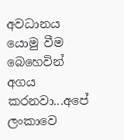අවධානය යොමු වීම බෙහෙවින් අගය කරනවා...අපේ ලංකාවෙ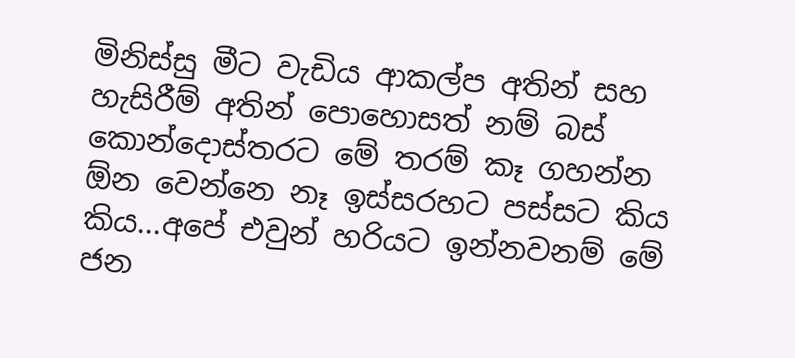මිනිස්සු මීට වැඩිය ආකල්ප අතින් සහ හැසිරීම් අතින් පොහොසත් නම් බස් කොන්දොස්තරට මේ තරම් කෑ ගහන්න ඕන වෙන්නෙ නෑ ඉස්සරහට පස්සට කිය කිය...අපේ එවුන් හරියට ඉන්නවනම් මේ ජන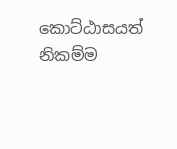කොට්ඨාසයත් නිකම්ම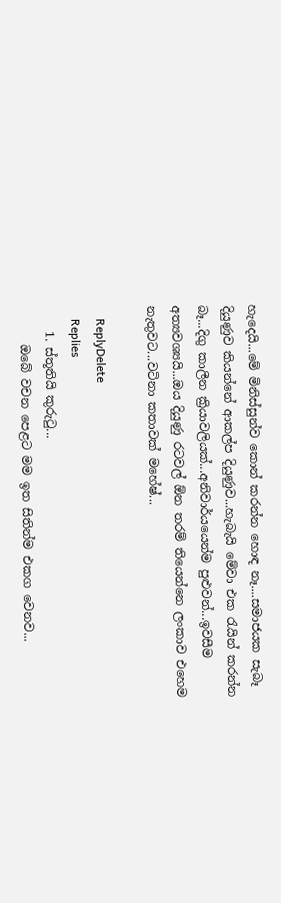හැදෙයි...මේ මිනිස්සුන්ව කොන් කරන්න හොඳ නෑ....සමාජයක සැබෑ දියුණුව කියන්නේ ආකල්ප දියුණුව...හැබැයි මේවා එක රැයින් කරන්න බෑ...දිගු කාලීන ක්‍රියාවලියක්...අනිවාර්යයෙන්ම පුළුවන්...ඉවසීම අත්‍යවශ්‍යයි...ඔය දියුණු රටවල් ඕන තරම් තියෙන්නෙ ලංකාව එහෙම නැතුවට...වටිනා කතාවක් මහේෂ්...

    ReplyDelete
    Replies
    1. ස්තූතියි කුරුටු...
      ඔබේ වචන පෙළට මම ඉත සිතින්ම එකග වෙනව...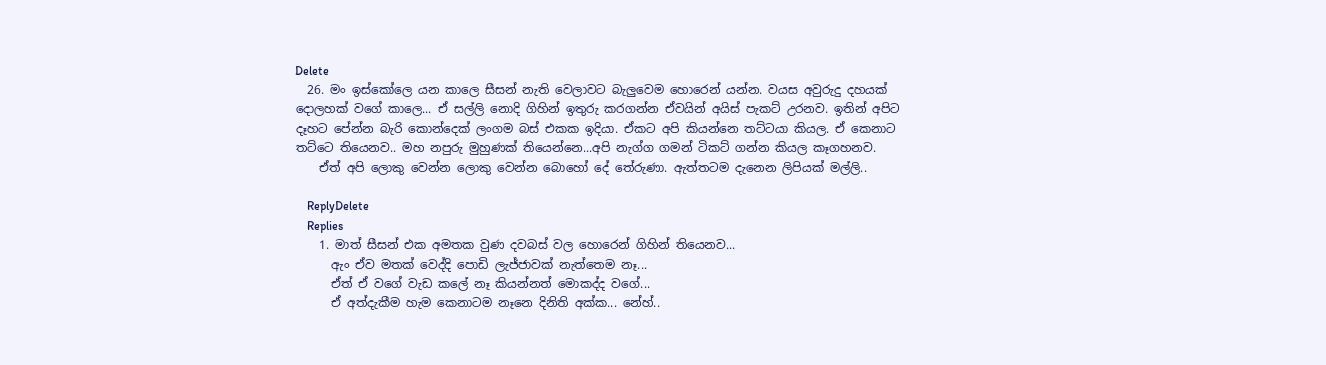Delete
  26. මං ඉස්කෝලෙ යන කාලෙ සීසන් නැති වෙලාවට බැලුවෙම හොරෙන් යන්න. වයස අවුරුදු දහයක් දොලහක් වගේ කාලෙ... ඒ සල්ලි නොදි ගිහින් ඉතුරු කරගන්න ඒවයින් අයිස් පැකට් උරනව. ඉතින් අපිට දෑහට පේන්න බැරි කොන්දෙක් ලංගම බස් එකක ඉදියා. ඒකට අපි කියන්නෙ තට්ටයා කියල. ඒ කෙනාට තට්ටෙ තියෙනව.. මහ නපුරු මුහුණක් තියෙන්නෙ...අපි නැග්ග ගමන් ටිකට් ගන්න කියල කෑගහනව.
    ඒත් අපි ලොකු වෙන්න ලොකු වෙන්න බොහෝ දේ තේරුණා. ඇත්තටම දැනෙන ලිපියක් මල්ලි..

    ReplyDelete
    Replies
    1. මාත් සීසන් එක අමතක වුණ දවබස් වල හොරෙන් ගිහින් තියෙනව...
      ඇං ඒව මතක් වෙද්දි පොඩි ලැජ්ජාවක් නැත්තෙම නෑ...
      ඒත් ඒ වගේ වැඩ කලේ නෑ කියන්නත් මොකද්ද වගේ...
      ඒ අත්දැකීම හැම කෙනාටම නෑනෙ දිනිති අක්ක... නේහ්..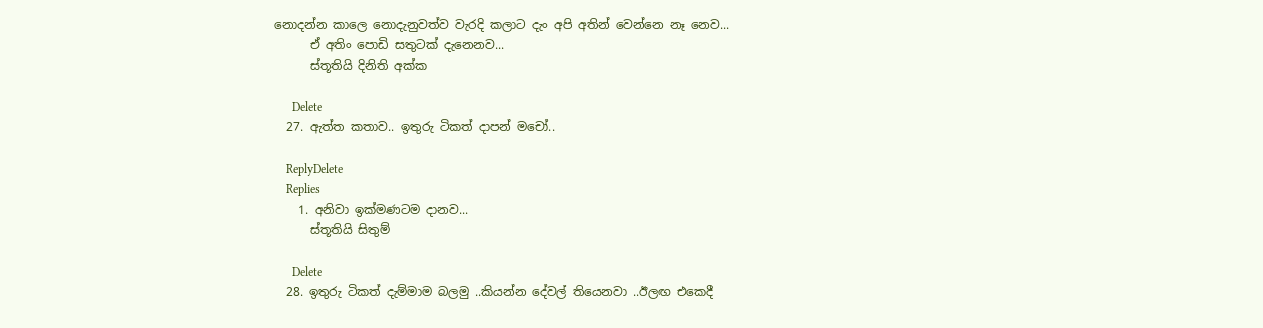නොදන්න කාලෙ නොදැනුවත්ව වැරදි කලාට දැං අපි අතින් වෙන්නෙ නෑ නෙව...
      ඒ අතිං පොඩි සතුටක් දැනෙනව...
      ස්තූතියි දිනිති අක්ක

      Delete
  27. ඇත්ත කතාව.. ඉතුරු ටිකත් දාපන් මචෝ..

    ReplyDelete
    Replies
    1. අනිවා ඉක්මණටම දානව...
      ස්තූතියි සිතුම්

      Delete
  28. ඉතුරු ටිකත් දැම්මාම බලමු ..කියන්න දේවල් තියෙනවා ..ඊලඟ එකෙදී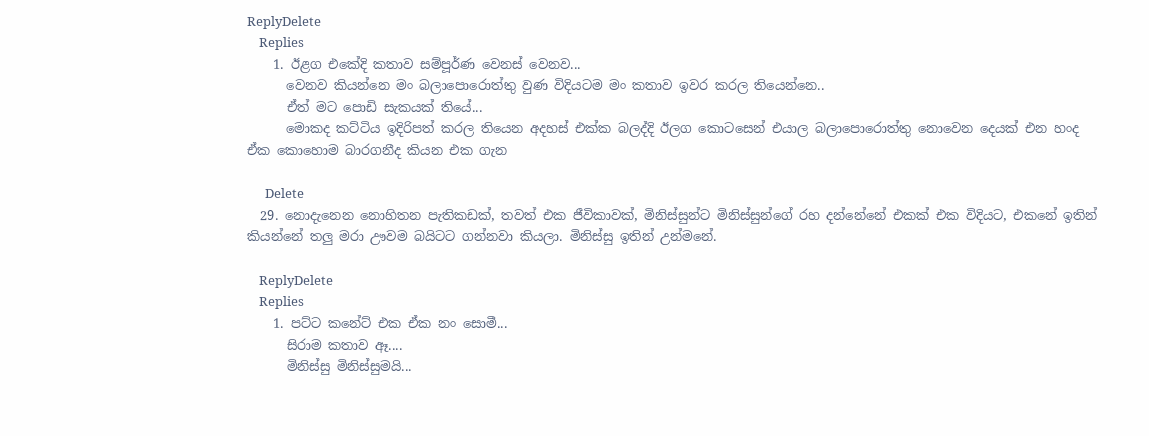ReplyDelete
    Replies
    1. ඊළග එකේදි කතාව සම්පූර්ණ වෙනස් වෙනව...
      වෙනව කියන්නෙ මං බලාපොරොත්තු වුණ විදියටම මං කතාව ඉවර කරල තියෙන්නෙ..
      ඒත් මට පොඩි සැකයක් තියේ...
      මොකද කට්ටිය ඉදිරිපත් කරල තියෙන අදහස් එක්ක බලද්දි ඊලග කොටසෙන් එයාල බලාපොරොත්තු නොවෙන දෙයක් එන හංද ඒක කොහොම බාරගනීද කියන එක ගැන

      Delete
  29. නොදැනෙන නොහිතන පැතිකඩක්, තවත් එක ජීවිකාවක්, මිනිස්සුන්ට මිනිස්සුන්ගේ රහ දන්නේනේ එකක් එක විදියට, එකනේ ඉතින් කියන්නේ තලු මරා ඌවම බයිටට ගන්නවා කියලා. මිනිස්සු ඉතින් උන්මනේ.

    ReplyDelete
    Replies
    1. පට්ට කනේට් එක ඒක නං සොමී...
      සිරාම කතාව ඈ....
      මිනිස්සු මිනිස්සුමයි...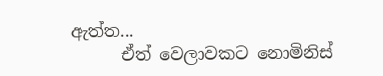ඇත්ත...
      ඒත් වෙලාවකට නොමිනිස්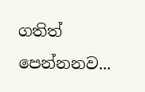ගතිත් පෙන්නනව...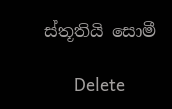ස්තූතියි සොමී

      Delete